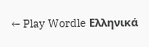← Play Wordle Ελληνικά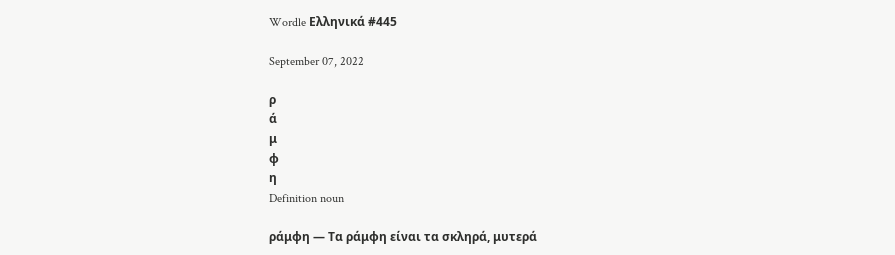Wordle Ελληνικά #445

September 07, 2022

ρ
ά
μ
φ
η
Definition noun

ράμφη — Τα ράμφη είναι τα σκληρά, μυτερά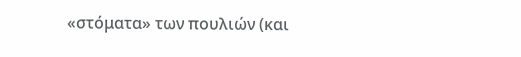«στόματα» των πουλιών (και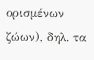ορισμένων ζώων), δηλ. τα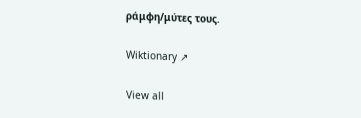ράμφη/μύτες τους.

Wiktionary ↗

View all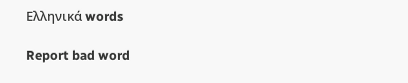Ελληνικά words

Report bad word